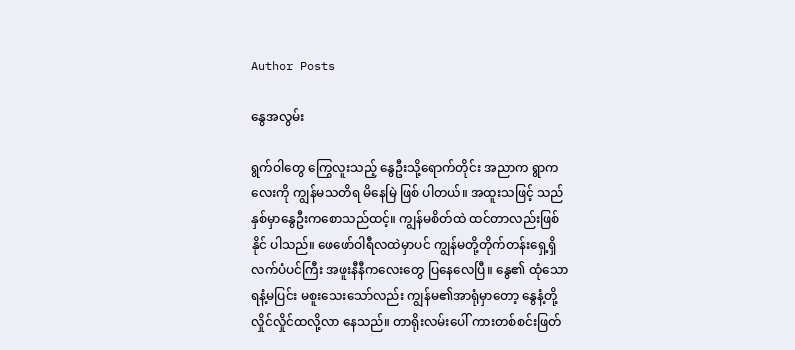Author Posts

နွေအလွမ်း

ရွက်ဝါတွေ ကြွေလူးသည့် နွေဦးသို့ရောက်တိုင်း အညာက ရွာကလေးကို ကျွန်မသတိရ မိနေမြဲ ဖြစ် ပါတယ်။ အထူးသဖြင့် သည်နှစ်မှာနွေဦးကစောသည်ထင့်။ ကျွန်မစိတ်ထဲ ထင်တာလည်းဖြစ်နိုင် ပါသည်။ ဖေဖော်ဝါရီလထဲမှာပင် ကျွန်မတို့တိုက်တန်းရှေ့ရှိ လက်ပံပင်ကြီး အဖူးနီနီကလေးတွေ ပြနေလေပြီ။ နွေ၏ ထုံသော ရနံ့မပြင်း မစူးသေးသော်လည်း ကျွန်မ၏အာရုံမှာတော့ နွေနံ့တို့ လှိုင်လှိုင်ထလို့လာ နေသည်။ တာရိုးလမ်းပေါ် ကားတစ်စင်းဖြတ်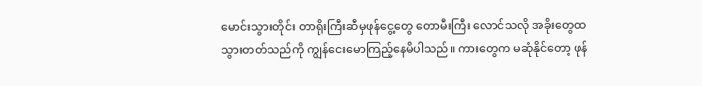မောင်းသွားတိုင်း တာရိုးကြီးဆီမှဖုန်ငွေ့တွေ တောမီးကြီး လောင်သလို အခိုးတွေထသွားတတ်သည်ကို ကျွန်ငေးမောကြည့်နေမိပါသည်။ ကားတွေက မဆုံနိုင်တော့ ဖုန်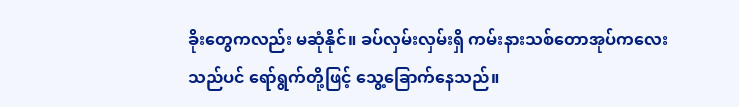ခိုးတွေကလည်း မဆုံနိုင်။ ခပ်လှမ်းလှမ်းရှိ ကမ်းနားသစ်တောအုပ်ကလေးသည်ပင် ရော်ရွက်တို့ဖြင့် သွေ့ခြောက်နေသည်။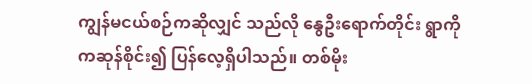ကျွန်မငယ်စဉ်ကဆိုလျှင် သည်လို နွေဦးရောက်တိုင်း ရွာကို ကဆုန်စိုင်း၍ ပြန်လေ့ရှိပါသည်။ တစ်မိုး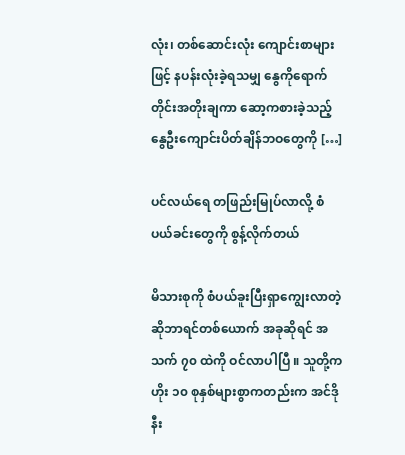လုံး၊ တစ်ဆောင်းလုံး ကျောင်းစာများဖြင့် နပန်းလုံးခဲ့ရသမျှ နွေကိုရောက်တိုင်းအတိုးချကာ ဆော့ကစားခဲ့သည့် နွေဦးကျောင်းပိတ်ချိန်ဘဝတွေကို […]

ပင်လယ်ရေ တဖြည်းမြုပ်လာလို့ စံပယ်ခင်းတွေကို စွန့်လိုက်တယ်

မိသားစုကို စံပယ်ခူးပြီးရှာကျွေးလာတဲ့ ဆိုဘာရင်တစ်ယောက် အခုဆိုရင် အသက် ၇၀ ထဲကို ဝင်လာပါပြီ ။ သူတို့က ဟိုး ၁၀ စုနှစ်များစွာကတည်းက အင်ဒိုနီး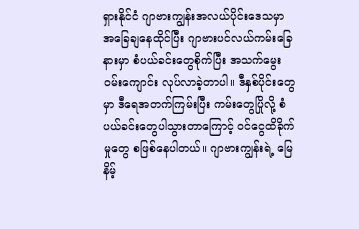ရှားနိုင်ငံ ဂျာဗားကျွန်းအလယ်ပိုင်းဒေသမှာ အခြေချနေထိုင်ပြီး ဂျာဗားပင်လယ်ကမ်းခြေနားမှာ စံပယ်ခင်းတွေစိုက်ပြီး အသက်မွေးဝမ်းကျောင်း လုပ်လာခဲ့တာပါ။ ဒီနှစ်ပိုင်းတွေမှာ ဒီရေအတက်ကြမ်းပြီး ကမ်းတွေပြိုလို့ စံပယ်ခင်းတွေပါသွားတာကြောင့် ဝင်ငွေထိခိုက်မှုတွေ စဖြစ်နေပါတယ်။ ဂျာဗားကျွန်းရဲ့ မြေနိမ့်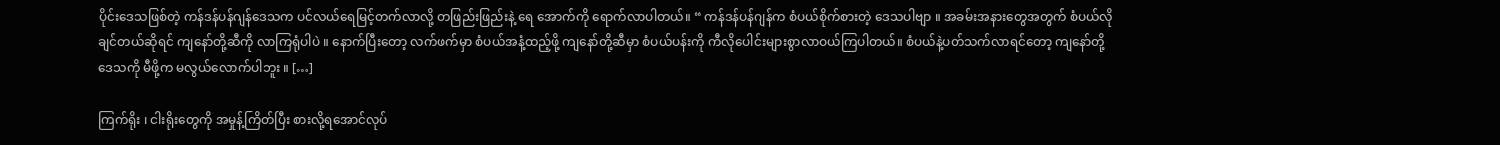ပိုင်းဒေသဖြစ်တဲ့ ကန်ဒန်ပန်ဂျန်ဒေသက ပင်လယ်ရေမြင့်တက်လာလို့ တဖြည်းဖြည်းနဲ့ ရေ အောက်ကို ရောက်လာပါတယ်။ “ ကန်ဒန်ပန်ဂျန်က စံပယ်စိုက်စားတဲ့ ဒေသပါဗျာ ။ အခမ်းအနားတွေအတွက် စံပယ်လိုချင်တယ်ဆိုရင် ကျနော်တို့ဆီကို လာကြရုံပါပဲ ။ နောက်ပြီးတော့ လက်ဖက်မှာ စံပယ်အနံ့ထည့်ဖို့ ကျနော်တို့ဆီမှာ စံပယ်ပန်းကို ကီလိုပေါင်းများစွာလာဝယ်ကြပါတယ်။ စံပယ်နဲ့ပတ်သက်လာရင်တော့ ကျနော်တို့ဒေသကို မီဖို့က မလွယ်လောက်ပါဘူး ။ […]

ကြက်ရိုး ၊ ငါးရိုးတွေကို အမှုန့်ကြိတ်ပြီး စားလို့ရအောင်လုပ်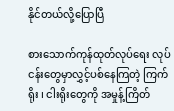နိုင်တယ်လို့ပြောပြီ

စားသောက်ကုန်ထုတ်လုပ်ရေး လုပ်ငန်းတွေမှာလွှင့်ပစ်နေကြတဲ့ ကြက်ရိုး ၊ ငါးရိုးတွေကို အမှုန့်ကြိတ်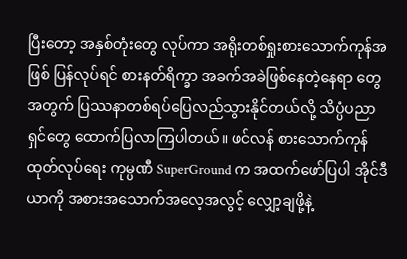ပြီးတော့ အနှစ်တုံးတွေ လုပ်ကာ အရိုးတစ်ရှုးစားသောက်ကုန်အဖြစ် ပြန်လုပ်ရင် စားနတ်ရိက္ခာ အခက်အခဲဖြစ်နေတဲ့နေရာ တွေအတွက် ပြဿနာတစ်ရပ်ပြေလည်သွားနိုင်တယ်လို့ သိပ္ပံပညာရှင်တွေ ထောက်ပြလာကြပါတယ်။ ဖင်လန် စားသောက်ကုန်ထုတ်လုပ်ရေး ကုမ္ပဏီ SuperGround က အထက်ဖော်ပြပါ အိုင်ဒီယာကို အစားအသောက်အလေ့အလွင့် လျှော့ချဖို့နဲ့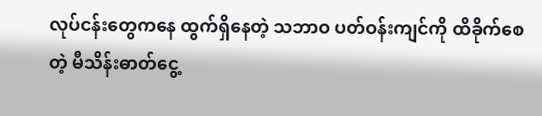လုပ်ငန်းတွေကနေ ထွက်ရှိနေတဲ့ သဘာဝ ပတ်ဝန်းကျင်ကို ထိခိုက်စေတဲ့ မီသိန်းဓာတ်ငွေ့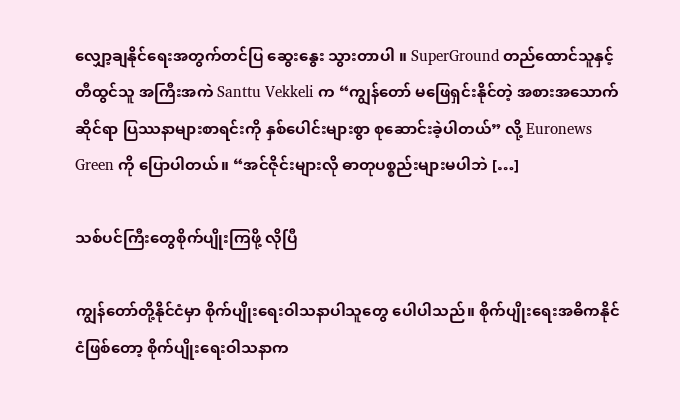လျှော့ချနိုင်ရေးအတွက်တင်ပြ ဆွေးနွေး သွားတာပါ ။ SuperGround တည်ထောင်သူနှင့် တီထွင်သူ အကြီးအကဲ Santtu Vekkeli က “ကျွန်တော် မဖြေရှင်းနိုင်တဲ့ အစားအသောက်ဆိုင်ရာ ပြဿနာများစာရင်းကို နှစ်ပေါင်းများစွာ စုဆောင်းခဲ့ပါတယ်” လို့ Euronews Green ကို ပြောပါတယ်။ “အင်ဇိုင်းများလို ဓာတုပစ္စည်းများမပါဘဲ […]

သစ်ပင်ကြီးတွေစိုက်ပျိုးကြဖို့ လိုပြီ

ကျွန်တော်တို့နိုင်ငံမှာ စိုက်ပျိုးရေးဝါသနာပါသူတွေ ပေါပါသည်။ စိုက်ပျိုးရေးအဓိကနိုင်ငံဖြစ်တော့ စိုက်ပျိုးရေးဝါသနာက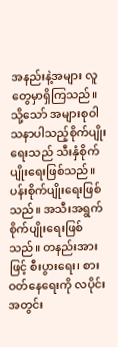အနည်းနဲ့အများ လူတွေမှာရှိကြသည်။ သို့သော် အများစုဝါသနာပါသည့်စိုက်ပျိုးရေးသည် သီးနှံစိုက်ပျိုးရေးဖြစ်သည်။ ပန်းစိုက်ပျိုးရေးဖြစ်သည်။ အသီးအရွက် စိုက်ပျိုးရေးဖြစ်သည်။ တနည်းအားဖြင့် စီးပွားရေး၊ စားဝတ်နေရေးကို လပိုင်းအတွင်း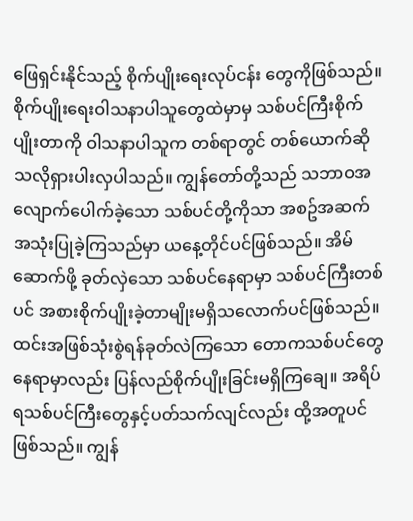ဖြေရှင်းနိုင်သည့် စိုက်ပျိုးရေးလုပ်ငန်း တွေကိုဖြစ်သည်။ စိုက်ပျိုးရေးဝါသနာပါသူတွေထဲမှာမှ သစ်ပင်ကြီးစိုက်ပျိုးတာကို ဝါသနာပါသူက တစ်ရာတွင် တစ်ယောက်ဆိုသလိုရှားပါးလှပါသည်။ ကျွန်တော်တို့သည် သဘာဝအလျောက်ပေါက်ခဲ့သော သစ်ပင်တို့ကိုသာ အစဥ်အဆက် အသုံးပြုခဲ့ကြသည်မှာ ယနေ့တိုင်ပင်ဖြစ်သည်။ အိမ်ဆောက်ဖို့ ခုတ်လှဲသော သစ်ပင်နေရာမှာ သစ်ပင်ကြီးတစ်ပင် အစားစိုက်ပျိုးခဲ့တာမျိုးမရှိသလောက်ပင်ဖြစ်သည်။ ထင်းအဖြစ်သုံးစွဲရန်ခုတ်လဲကြသော တောကသစ်ပင်တွေနေရာမှာလည်း ပြန်လည်စိုက်ပျိုးခြင်းမရှိကြချေ။ အရိပ်ရသစ်ပင်ကြီးတွေနှင့်ပတ်သက်လျင်လည်း ထို့အတူပင်ဖြစ်သည်။ ကျွန်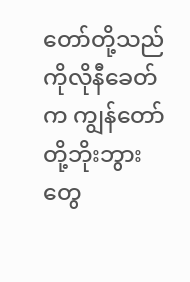တော်တို့သည် ကိုလိုနီခေတ်က ကျွန်တော်တို့ဘိုးဘွားတွေ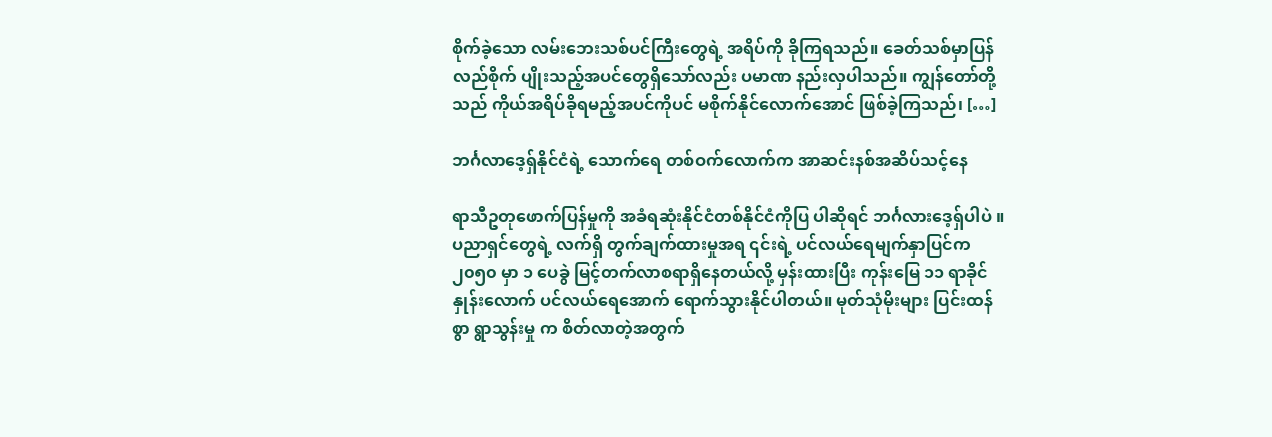စိုက်ခဲ့သော လမ်းဘေးသစ်ပင်ကြီးတွေရဲ့ အရိပ်ကို ခိုကြရသည်။ ခေတ်သစ်မှာပြန်လည်စိုက် ပျိုးသည့်အပင်တွေရှိသော်လည်း ပမာဏ နည်းလှပါသည်။ ကျွန်တော်တို့သည် ကိုယ်အရိပ်ခိုရမည့်အပင်ကိုပင် မစိုက်နိုင်လောက်အောင် ဖြစ်ခဲ့ကြသည်၊ […]

ဘင်္ဂလာဒေ့ရှ်နိုင်ငံရဲ့ သောက်‌ရေ တစ်ဝက်လောက်က အာဆင်းနစ်အဆိပ်သင့်နေ

ရာသီဥတုဖောက်ပြန်မှုကို အခံရဆုံးနိုင်ငံတစ်နိုင်ငံကိုပြ ပါဆိုရင် ဘင်္ဂလားဒေ့ရှ်ပါပဲ ။ ပညာရှင်တွေရဲ့ လက်ရှိ တွက်ချက်ထားမှုအရ ၎င်းရဲ့ ပင်လယ်ရေမျက်နှာပြင်က ၂၀၅၀ မှာ ၁ ပေခွဲ မြင့်တက်လာစရာရှိနေတယ်လို့ မှန်းထားပြီး ကုန်းမြေ ၁၁ ရာခိုင်နှုန်းလောက် ပင်လယ်ရေအောက် ရောက်သွားနိုင်ပါတယ်။ မုတ်သုံမိုးများ ပြင်းထန်စွာ ရွာသွန်းမှု က စိတ်လာတဲ့အတွက်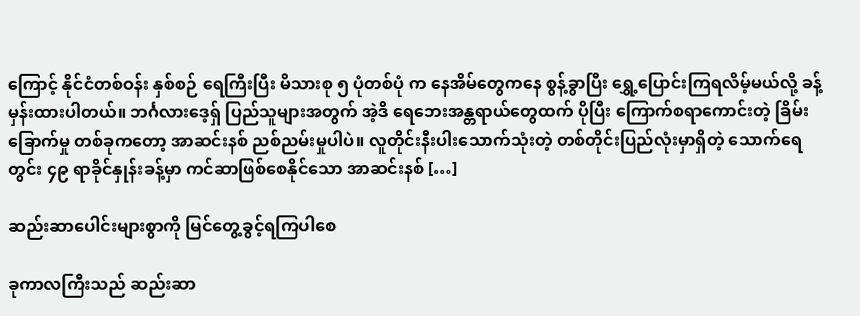ကြောင့် နိုင်ငံတစ်ဝန်း နှစ်စဉ် ရေကြီးပြီး မိသားစု ၅ ပုံတစ်ပုံ က နေအိမ်တွေကနေ စွန့်ခွာပြီး ရွှေ့ပြောင်းကြရလိမ့်မယ်လို့ ခန့်မှန်းထားပါတယ်။ ဘင်္ဂလားဒေ့ရှ် ပြည်သူများအတွက် အဲ့ဒိ ရေဘေးအန္တရာယ်တွေထက် ပိုပြီး ကြောက်စရာကောင်းတဲ့ ခြိမ်းခြောက်မှု တစ်ခုကတော့ အာဆင်းနစ် ညစ်ညမ်းမှုပါပဲ။ လူတိုင်းနီးပါးသောက်သုံးတဲ့ တစ်တိုင်းပြည်လုံးမှာရှိတဲ့ သောက်ရေတွင်း ၄၉ ရာခိုင်နှုန်းခန့်မှာ ကင်ဆာဖြစ်စေနိုင်သော အာဆင်းနစ် […]

ဆည်းဆာပေါင်းများစွာကို မြင်တွေ့ခွင့်ရကြပါစေ

ခုကာလကြီးသည် ဆည်းဆာ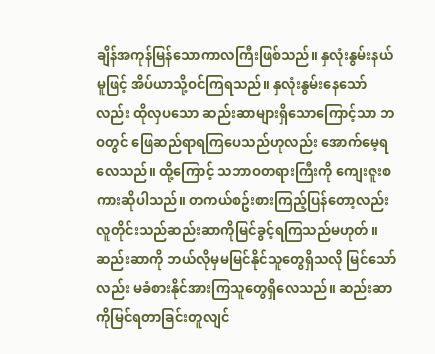ချိန်အကုန်မြန်သောကာလကြီးဖြစ်သည်။ နှလုံးနွမ်းနယ်မူဖြင့် အိပ်ယာသို့ဝင်ကြရသည်။ နှလုံးနွမ်းနေသော်လည်း ထိုလှပသော ဆည်းဆာများရှိသောကြောင့်သာ ဘဝတွင် ဖြေဆည်ရာရကြပေသည်ဟုလည်း အောက်မေ့ရလေသည်။ ထို့ကြောင့် သဘာဝတရားကြီးကို ကျေးဇူးစကားဆိုပါသည်။ တကယ်စဥ်းစားကြည့်ပြန်တော့လည်း လူတိုင်းသည်ဆည်းဆာကိုမြင်ခွင့်ရကြသည်မဟုတ်။ ဆည်းဆာကို ဘယ်လိုမှမမြင်နိုင်သူတွေရှိသလို မြင်သော်လည်း မခံစားနိုင်အားကြသူတွေရှိလေသည်။ ဆည်းဆာကိုမြင်ရတာခြင်းတူလျင်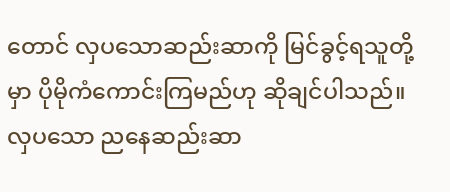တောင် လှပသောဆည်းဆာကို မြင်ခွင့်ရသူတို့မှာ ပိုမိုကံကောင်းကြမည်ဟု ဆိုချင်ပါသည်။ လှပသော ညနေဆည်းဆာ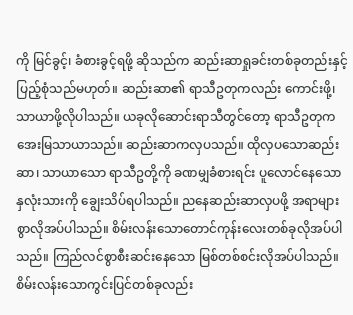ကို မြင်ခွင့်၊ ခံစားခွင့်ရဖို့ ဆိုသည်က ဆည်းဆာရှုခင်းတစ်ခုတည်းနှင့် ပြည့်စုံသည်မဟုတ်။ ဆည်းဆာ၏ ရာသီဥတုကလည်း ကောင်းဖို့၊ သာယာဖို့လိုပါသည်။ ယခုလိုဆောင်းရာသီတွင်တော့ ရာသီဥတုက အေးမြသာယာသည်။ ဆည်းဆာကလှပသည်။ ထိုလှပသောဆည်းဆာ၊ သာယာသော ရာသီဥတို့ကို ခဏမျှခံစားရင်း ပူလောင်နေသော နှလုံးသားကို ချွေးသိပ်ရပါသည်။ ညနေဆည်းဆာလှပဖို့ အရာများစွာလိုအပ်ပါသည်။ စိမ်းလန်းသောတောင်ကုန်းလေးတစ်ခုလိုအပ်ပါသည်။ ကြည်လင်စွာစီးဆင်းနေသော မြစ်တစ်စင်းလိုအပ်ပါသည်။ စိမ်းလန်းသောကွင်းပြင်တစ်ခုလည်း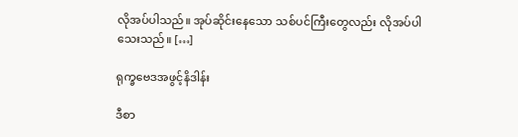လိုအပ်ပါသည်။ အုပ်ဆိုင်းနေသော သစ်ပင်ကြီးတွေလည်း လိုအပ်ပါသေးသည်။ […]

ရုက္ခဗေဒအဖွင့်နိဒါန်း

ဒီစာ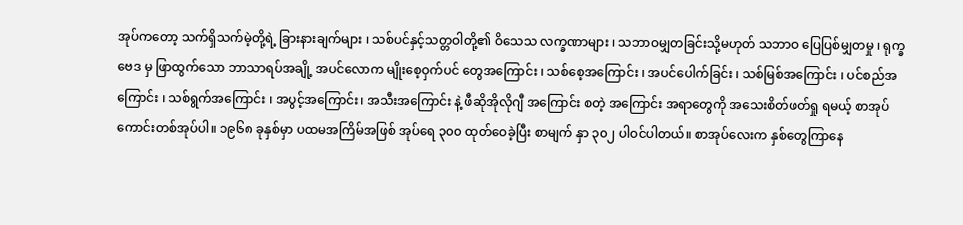အုပ်ကတော့ သက်ရှိသက်မဲ့တို့ရဲ့ ခြားနားချက်များ ၊ သစ်ပင်နှင့်သတ္တဝါတို့၏ ဝိသေသ လက္ခဏာများ ၊ သဘာဝမျှတခြင်းသို့မဟုတ် သဘာဝ ပြေပြစ်မျှတမှု ၊ ရုက္ခဗေဒ မှ ဖြာထွက်သော ဘာသာရပ်အချို့ အပင်လောက မျိုးစေ့ဝှက်ပင် တွေအကြောင်း ၊ သစ်စေ့အကြောင်း ၊ အပင်ပေါက်ခြင်း ၊ သစ်မြစ်အကြောင်း ၊ ပင်စည်အကြောင်း ၊ သစ်ရွက်အကြောင်း ၊ အပွင့်အကြောင်း၊ အသီးအကြောင်း နဲ့ ဖီဆိုအိုလိုဂျီ အကြောင်း စတဲ့ အကြောင်း အရာတွေကို အသေးစိတ်ဖတ်ရှု ရမယ့် စာအုပ်ကောင်းတစ်အုပ်ပါ။ ၁၉၆၈ ခုနှစ်မှာ ပထမအကြိမ်အဖြစ် အုပ်ရေ ၃၀၀ ထုတ်ဝေခဲ့ပြီး စာမျက် နှာ ၃၀၂ ပါဝင်ပါတယ်။ စာအုပ်လေးက နှစ်တွေကြာနေ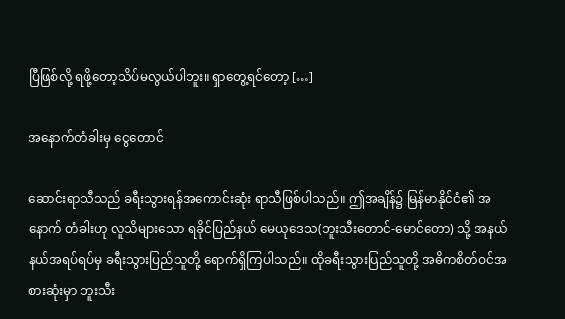ပြီဖြစ်လို့ ရဖို့တော့သိပ်မလွယ်ပါဘူး။ ရှာတွေ့ရင်တော့ […]

အနောက်တံခါးမှ ငွေတောင်

ဆောင်းရာသီသည် ခရီးသွားရန်အကောင်းဆုံး ရာသီဖြစ်ပါသည်။ ဤအချိန်၌ မြန်မာနိုင်ငံ၏ အနောက် တံခါးဟု လူသိများသော ရခိုင်ပြည်နယ် မေယုဒေသ(ဘူးသီးတောင်-မောင်တော) သို့ အနယ်နယ်အရပ်ရပ်မှ ခရီးသွားပြည်သူတို့ ရောက်ရှိကြပါသည်။ ထိုခရီးသွားပြည်သူတို့ အဓိကစိတ်ဝင်အစားဆုံးမှာ ဘူးသီး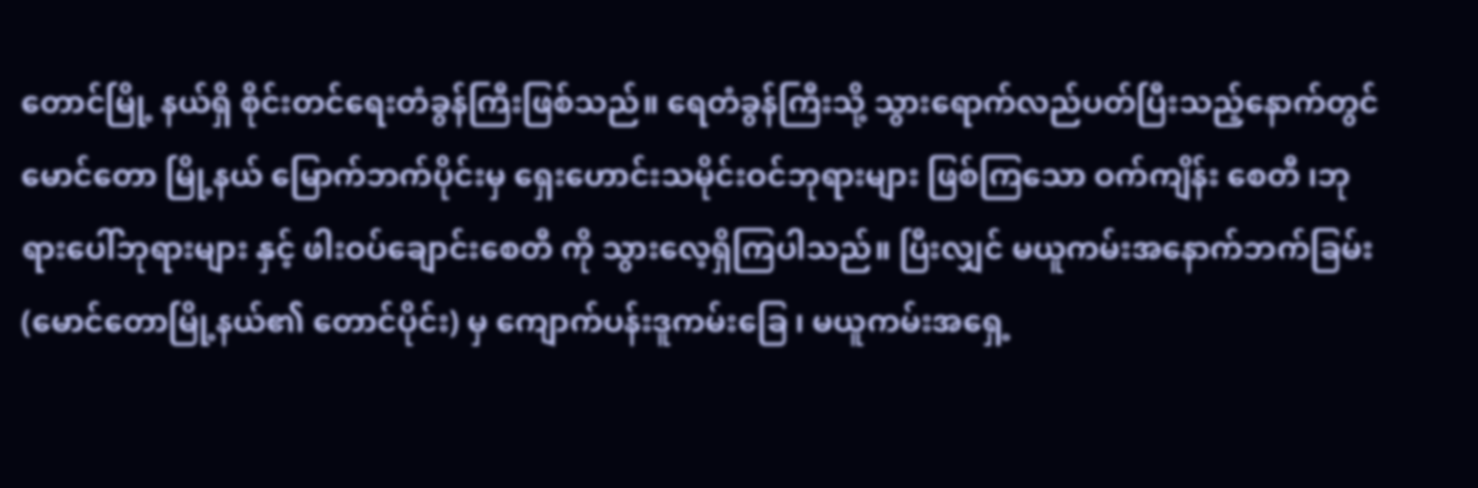တောင်မြို့ နယ်ရှိ စိုင်းတင်ရေးတံခွန်ကြီးဖြစ်သည်။ ရေတံခွန်ကြီးသို့ သွားရောက်လည်ပတ်ပြီးသည့်နောက်တွင် မောင်တော မြို့နယ် မြောက်ဘက်ပိုင်းမှ ရှေးဟောင်းသမိုင်းဝင်ဘုရားများ ဖြစ်ကြသော ဝက်ကျိန်း စေတီ ၊ဘုရားပေါ်ဘုရားများ နှင့် ဖါးဝပ်ချောင်းစေတီ ကို သွားလေ့ရှိကြပါသည်။ ပြီးလျှင် မယူကမ်းအနောက်ဘက်ခြမ်း(မောင်တောမြို့နယ်၏ တောင်ပိုင်း) မှ ကျောက်ပန်းဒူကမ်းခြေ ၊ မယူကမ်းအရှေ့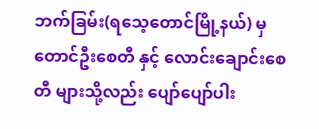ဘက်ခြမ်း(ရသေ့တောင်မြို့နယ်) မှ တောင်ဦးစေတီ နှင့် လောင်းချောင်းစေတီ များသို့လည်း ပျော်ပျော်ပါး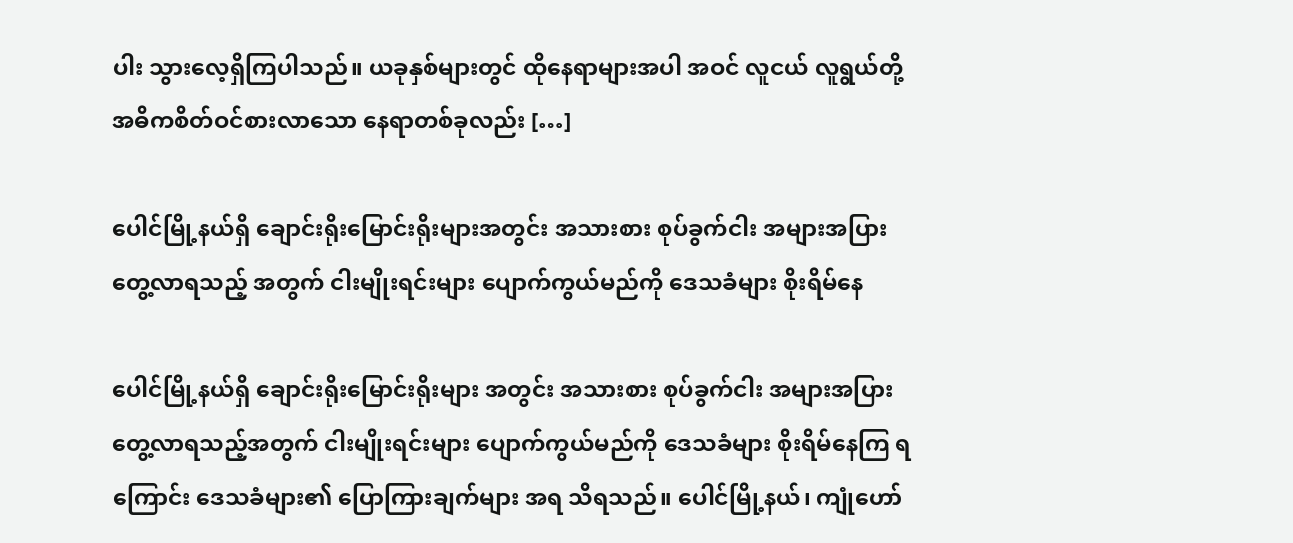ပါး သွားလေ့ရှိကြပါသည်။ ယခုနှစ်များတွင် ထိုနေရာများအပါ အဝင် လူငယ် လူရွယ်တို့ အဓိကစိတ်ဝင်စားလာသော နေရာတစ်ခုလည်း […]

ပေါင်မြို့နယ်ရှိ ချောင်းရိုးမြောင်းရိုးများအတွင်း အသားစား စုပ်ခွက်ငါး အများအပြား တွေ့လာရသည့် အတွက် ငါးမျိုးရင်းများ ပျောက်ကွယ်မည်ကို ဒေသခံများ စိုးရိမ်နေ

ပေါင်မြို့နယ်ရှိ ချောင်းရိုးမြောင်းရိုးများ အတွင်း အသားစား စုပ်ခွက်ငါး အများအပြား တွေ့လာရသည့်အတွက် ငါးမျိုးရင်းများ ပျောက်ကွယ်မည်ကို ဒေသခံများ စိုးရိမ်နေကြ ရကြောင်း ဒေသခံများ၏ ပြောကြားချက်များ အရ သိရသည်။ ပေါင်မြို့နယ်၊ ကျုံဟော်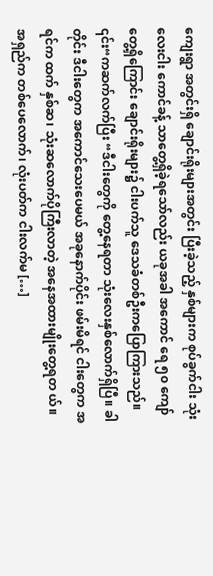ကျေးရွာ အတွင်းရှိ ချောင်းရိုးများအတွင်း ပြီးခဲ့သည့် နှစ်များက စုပ်ခွက်ငါး သုံးလေးငါး ကောင်ခန့် သာတွေ့ရှိခဲ့ရသော်လည်း ယခုအခါ အကောင် ရေ ၅၀ ကျော်တွေ့ရှိကြောင်း ချောင်းရိုးများ၌ ငါးပက်သူ ဒေသခံတစ်ဦးကပြောကြားသည်။ ၎င်း“ကဆက်လက်ပြီး “ဒီငါးတွေကို တွေ့နေရတာ သုံးလေးနှစ်လောက်ရှိပြီ။ ခါ တိုင်း ဒီငါးတွေက အကောင်သေးပေမယ် အခုနောက်ပိုင်း ဖမ်းမိရင် ငါးတွေက အရင်က ထက် နှစ်ဆ၊ သုံးဆလောက်ပိုကြီးလာတဲ့ အနေအထားမျိုးတွေ့ရတ ယ်။ အရှည်က တစ်ပေလောက်၊ လုံးပတ်က ငါးလက်မ […]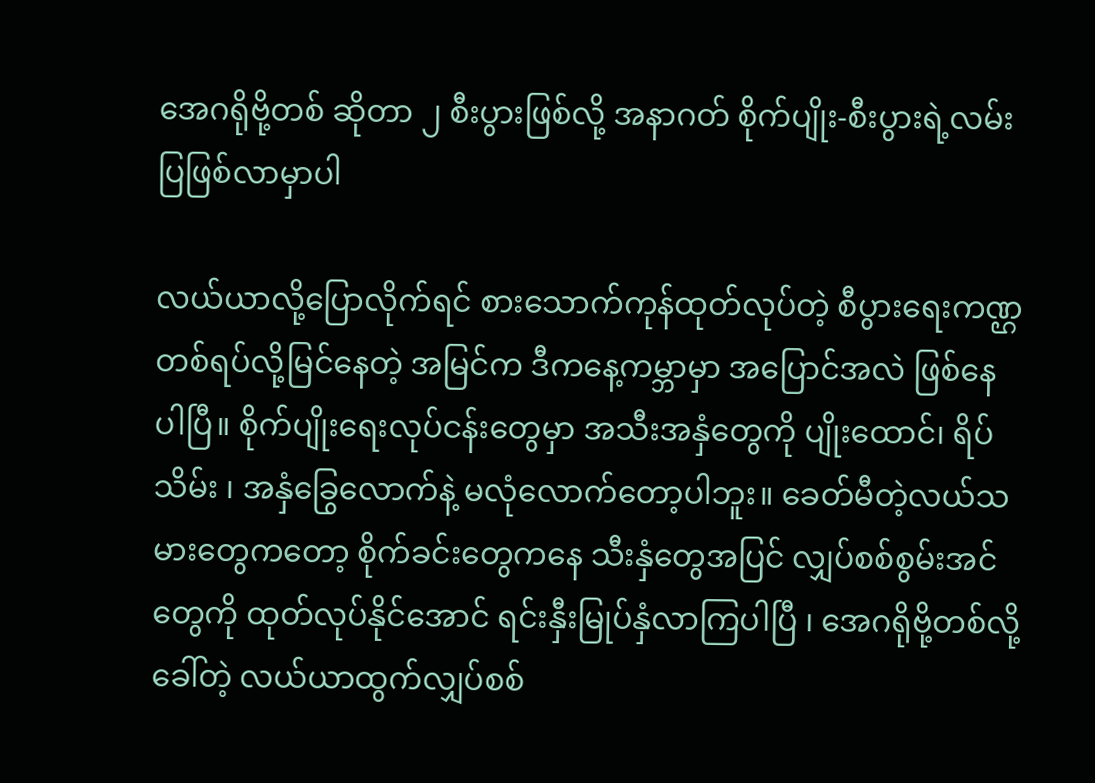အေဂရိုဗို့တစ် ဆိုတာ ၂ စီးပွားဖြစ်လို့ အနာဂတ် စိုက်ပျိုး-စီးပွားရဲ့လမ်းပြဖြစ်လာမှာပါ

လယ်ယာလို့ပြောလိုက်ရင် စားသောက်ကုန်ထုတ်လုပ်တဲ့ စီပွားရေးကဏ္ဌ တစ်ရပ်လို့မြင်နေတဲ့ အမြင်က ဒီကနေ့ကမ္ဘာမှာ အပြောင်အလဲ ဖြစ်နေပါပြီ။ စိုက်ပျိုးရေးလုပ်ငန်းတွေမှာ အသီးအနှံတွေကို ပျိုးထောင်၊ ရိပ်သိမ်း ၊ အနှံခြွေလောက်နဲ့ မလုံလောက်တော့ပါဘူး။ ခေတ်မီတဲ့လယ်သမားတွေကတော့ စိုက်ခင်းတွေကနေ သီးနှံတွေအပြင် လျှပ်စစ်စွမ်းအင်တွေကို ထုတ်လုပ်နိုင်အောင် ရင်းနှီးမြုပ်နှံလာကြပါပြီ ၊ အေဂရိုဗို့တစ်လို့ခေါ်တဲ့ လယ်ယာထွက်လျှပ်စစ်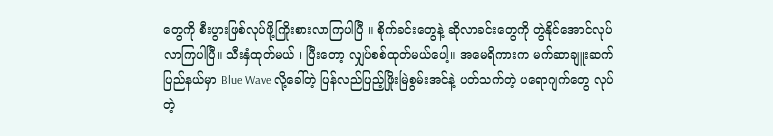တွေကို စီးပွားဖြစ်လုပ်ဖို့ကြိုးစားလာကြပါပြီ ။ စိုက်ခင်းတွေနဲ့ ဆိုလာခင်းတွေကို တွဲနိုင်အောင်လုပ်လာကြပါပြီ။ သီးနှံထုတ်မယ် ၊ ပြီးတော့ လျှပ်စစ်ထုတ်မယ်ပေါ့။ အမေရိကားက မက်ဆာချူးဆက်ပြည်နယ်မှာ Blue Wave လို့ခေါ်တဲ့ ပြန်လည်ပြည့်ဖြိုးမြဲစွမ်းအင်နဲ့ ပတ်သက်တဲ့ ပရောဂျက်တွေ လုပ်တဲ့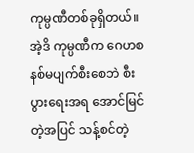ကုမ္ပဏီတစ်ခုရှိတယ်။ အဲ့ဒိ ကုမ္ပဏီက ဂေဟစနစ်မပျက်စီးစေဘဲ စီးပွားရေးအရ အောင်မြင်တဲ့အပြင် သန့်စင်တဲ့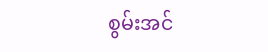စွမ်းအင်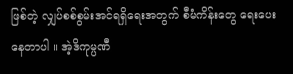ဖြစ်တဲ့ လျှပ်စစ်စွမ်းအင်ရရှိရေးအတွက် စီမံကိန်းတွေ ရေးပေးနေတာပါ ။ အဲ့ဒိကုမ္ပဏီ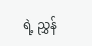ရဲ့ ညွှန်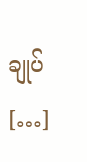ချုပ် […]